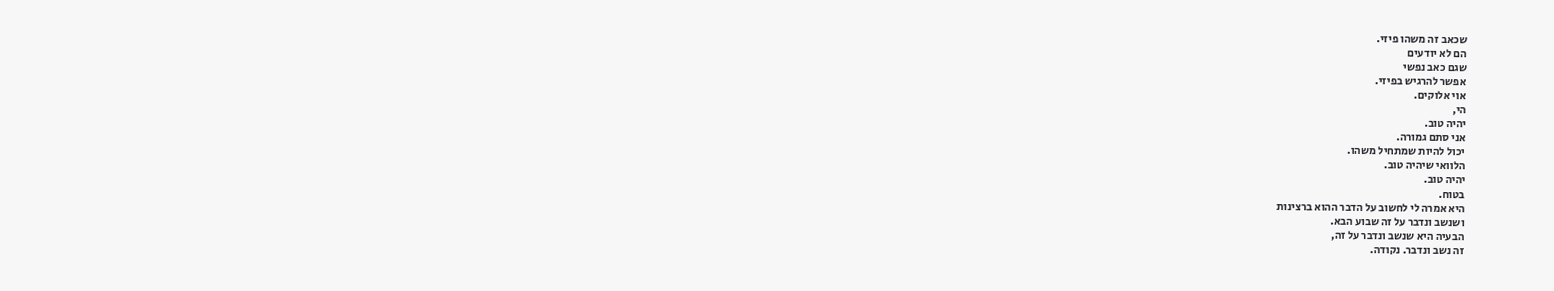שכאב זה משהו פיזי.
הם לא יודעים
שגם כאב נפשי
אפשר להרגיש בפיזי.
אוי אלוקים.
הי,
יהיה טוב.
אני סתם גמורה.
יכול להיות שמתחיל משהו.
הלוואי שיהיה טוב.
יהיה טוב.
בטוח.
היא אמרה לי לחשוב על הדבר ההוא ברצינות
ושנשב ונדבר על זה שבוע הבא.
הבעיה היא שנשב ונדבר על זה,
זה נשב ונדבר. נקודה.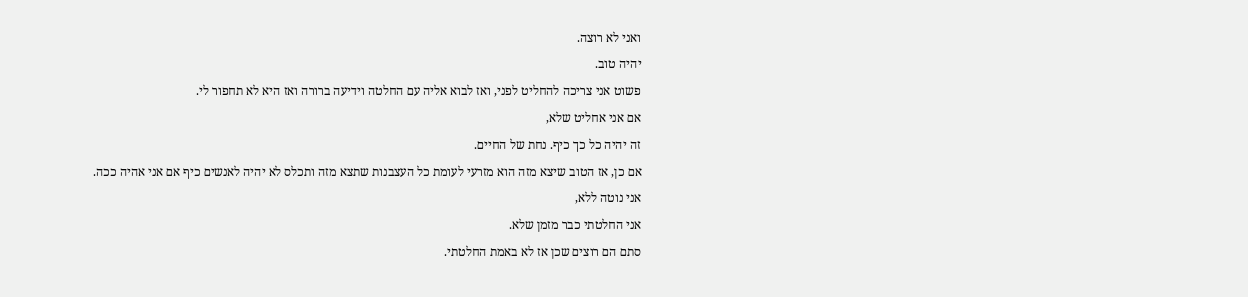ואני לא רוצה.
יהיה טוב.
פשוט אני צריכה להחליט לפני, ואז לבוא אליה עם החלטה וידיעה ברורה ואז היא לא תחפור לי.
אם אני אחליט שלא,
זה יהיה כל כך כיף. נחת של החיים.
אם כן, אז הטוב שיצא מזה הוא מזרעי לעומת כל העצבנות שתצא מזה ותכלס לא יהיה לאנשים כיף אם אני אהיה ככה.
אני נוטה ללא,
אני החלטתי כבר מזמן שלא.
סתם הם רוצים שכן אז לא באמת החלטתי.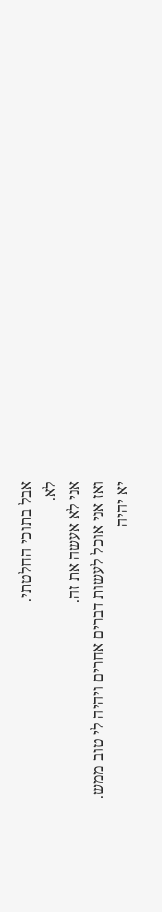אבל בתוכי החלטתי.
לא.
אני לא אעשה את זה.
ואז אני אוכל לעשות דברים אחרים ויהיה לי טוב ממש.
יא יהיה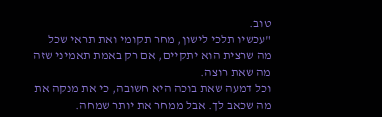טוב.
"עכשיו תלכי לישון, מחר תקומי ואת תראי שכל מה שרצית הוא יתקיים, אם רק באמת תאמיני שזה מה שאת רוצה.
וכל דמעה שאת בוכה היא חשובה, כי את מנקה את מה שכאב לך. אבל ממחר את יותר שמחה.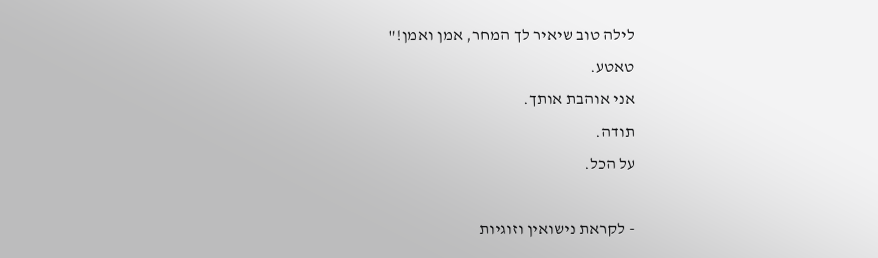לילה טוב שיאיר לך המחר, אמן ואמן!"
טאטע.
אני אוהבת אותך.
תודה.
על הכל.

- לקראת נישואין וזוגיות